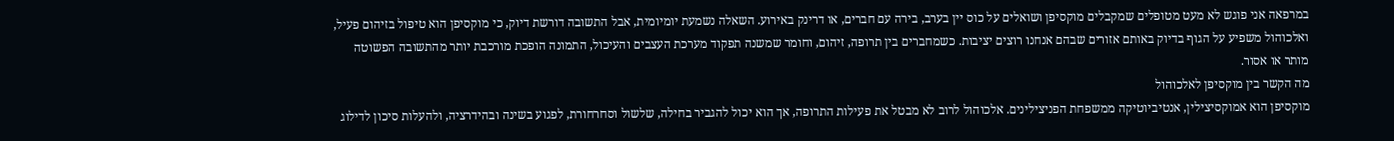במרפאה אני פוגש לא מעט מטופלים שמקבלים מוקסיפן ושואלים על כוס יין בערב, בירה עם חברים, או דרינק באירוע. השאלה נשמעת יומיומית, אבל התשובה דורשת דיוק, כי מוקסיפן הוא טיפול בזיהום פעיל, ואלכוהול משפיע על הגוף בדיוק באותם אזורים שבהם אנחנו רוצים יציבות. כשמחברים בין תרופה, זיהום, וחומר שמשנה תפקוד מערכת העצבים והעיכול, התמונה הופכת מורכבת יותר מהתשובה הפשוטה מותר או אסור.
מה הקשר בין מוקסיפן לאלכוהול
מוקסיפן הוא אמוקסיצילין, אנטיביוטיקה ממשפחת הפניצילינים. אלכוהול לרוב לא מבטל את פעילות התרופה, אך הוא יכול להגביר בחילה, שלשול וסחרחורת, לפגוע בשינה ובהידרציה, ולהעלות סיכון לדילוג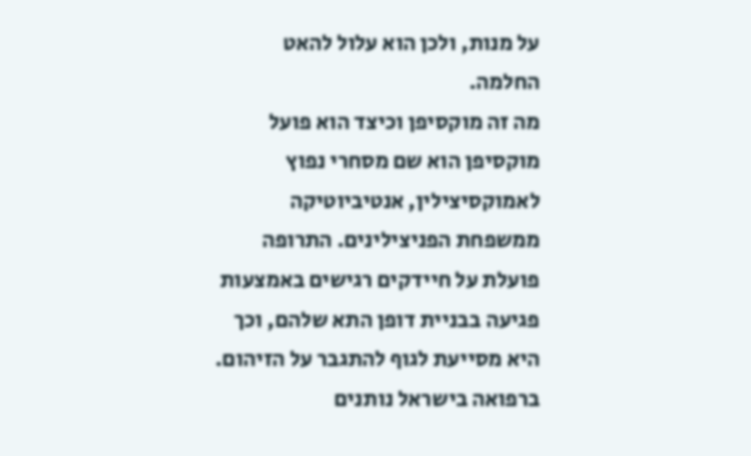על מנות, ולכן הוא עלול להאט החלמה.
מה זה מוקסיפן וכיצד הוא פועל
מוקסיפן הוא שם מסחרי נפוץ לאמוקסיצילין, אנטיביוטיקה ממשפחת הפניצילינים. התרופה פועלת על חיידקים רגישים באמצעות פגיעה בבניית דופן התא שלהם, וכך היא מסייעת לגוף להתגבר על הזיהום. ברפואה בישראל נותנים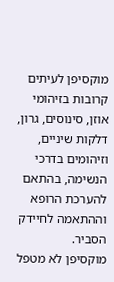מוקסיפן לעיתים קרובות בזיהומי אוזן, סינוסים, גרון, דלקות שיניים, וזיהומים בדרכי הנשימה, בהתאם להערכת הרופא וההתאמה לחיידק הסביר.
מוקסיפן לא מטפל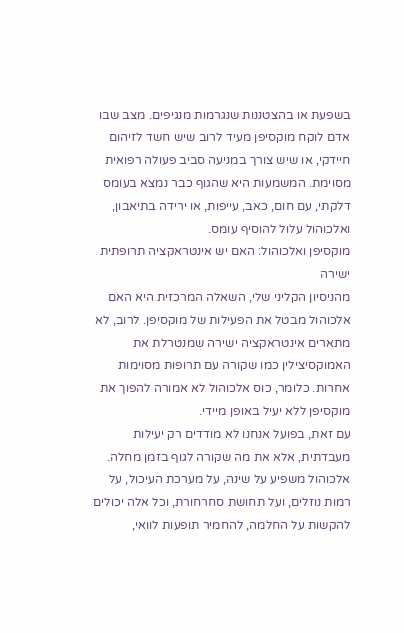בשפעת או בהצטננות שנגרמות מנגיפים. מצב שבו אדם לוקח מוקסיפן מעיד לרוב שיש חשד לזיהום חיידקי, או שיש צורך במניעה סביב פעולה רפואית מסוימת. המשמעות היא שהגוף כבר נמצא בעומס דלקתי, עם חום, כאב, עייפות, או ירידה בתיאבון, ואלכוהול עלול להוסיף עומס.
מוקסיפן ואלכוהול: האם יש אינטראקציה תרופתית ישירה
מהניסיון הקליני שלי, השאלה המרכזית היא האם אלכוהול מבטל את הפעילות של מוקסיפן. לרוב, לא מתארים אינטראקציה ישירה שמנטרלת את האמוקסיצילין כמו שקורה עם תרופות מסוימות אחרות. כלומר, כוס אלכוהול לא אמורה להפוך את מוקסיפן ללא יעיל באופן מיידי.
עם זאת, בפועל אנחנו לא מודדים רק יעילות מעבדתית, אלא את מה שקורה לגוף בזמן מחלה. אלכוהול משפיע על שינה, על מערכת העיכול, על רמות נוזלים, ועל תחושת סחרחורת, וכל אלה יכולים להקשות על החלמה, להחמיר תופעות לוואי,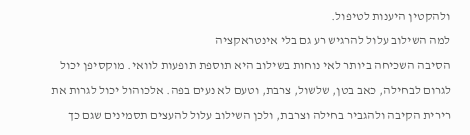ולהקטין היענות לטיפול.
למה השילוב עלול להרגיש רע גם בלי אינטראקציה
הסיבה השכיחה ביותר לאי נוחות בשילוב היא תוספת תופעות לוואי. מוקסיפן יכול לגרום לבחילה, כאב בטן, שלשול, צרבת, וטעם לא נעים בפה. אלכוהול יכול לגרות את רירית הקיבה ולהגביר בחילה וצרבת, ולכן השילוב עלול להעצים תסמינים שגם כך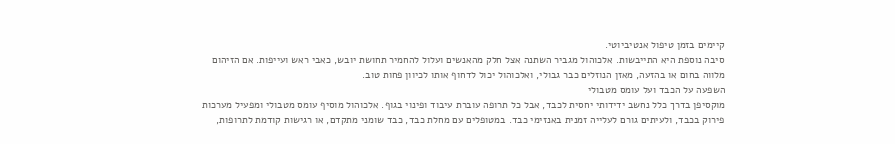קיימים בזמן טיפול אנטיביוטי.
סיבה נוספת היא התייבשות. אלכוהול מגביר השתנה אצל חלק מהאנשים ועלול להחמיר תחושת יובש, כאבי ראש ועייפות. אם הזיהום מלווה בחום או בהזעה, מאזן הנוזלים כבר גבולי, ואלכוהול יכול לדחוף אותו לכיוון פחות טוב.
השפעה על הכבד ועל עומס מטבולי
מוקסיפן בדרך כלל נחשב ידידותי יחסית לכבד, אבל כל תרופה עוברת עיבוד ופינוי בגוף. אלכוהול מוסיף עומס מטבולי ומפעיל מערכות פירוק בכבד, ולעיתים גורם לעלייה זמנית באנזימי כבד. במטופלים עם מחלת כבד, כבד שומני מתקדם, או רגישות קודמת לתרופות,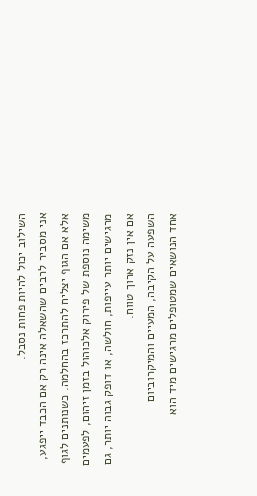השילוב יכול להיות פחות נסבל.
אני מסביר לרבים שהשאלה אינה רק אם הכבד ייפגע, אלא אם הגוף יצליח להתרכז בהחלמה. כשנותנים לגוף משימה נוספת של פירוק אלכוהול בזמן זיהום, לפעמים מרגישים יותר עייפות, חולשה, או דופק גבוה יותר, גם אם אין נזק ארוך טווח.
השפעה על הקיבה, המעיים והמיקרוביום
אחד הנושאים שמטופלים מרגישים מיד הוא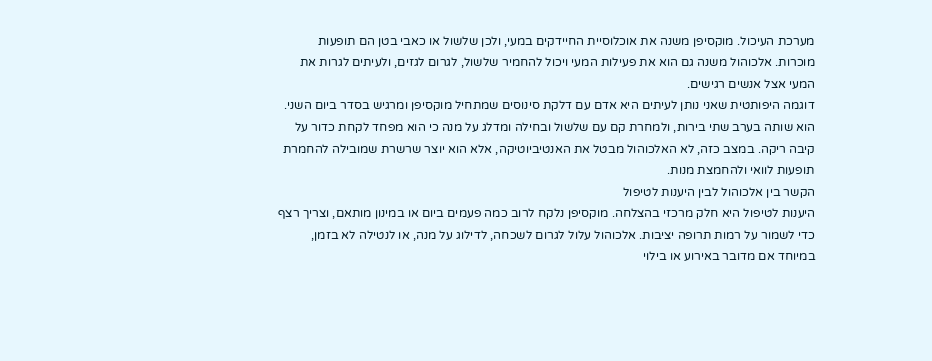מערכת העיכול. מוקסיפן משנה את אוכלוסיית החיידקים במעי, ולכן שלשול או כאבי בטן הם תופעות מוכרות. אלכוהול משנה גם הוא את פעילות המעי ויכול להחמיר שלשול, לגרום לגזים, ולעיתים לגרות את המעי אצל אנשים רגישים.
דוגמה היפותטית שאני נותן לעיתים היא אדם עם דלקת סינוסים שמתחיל מוקסיפן ומרגיש בסדר ביום השני. הוא שותה בערב שתי בירות, ולמחרת קם עם שלשול ובחילה ומדלג על מנה כי הוא מפחד לקחת כדור על קיבה ריקה. במצב כזה, לא האלכוהול מבטל את האנטיביוטיקה, אלא הוא יוצר שרשרת שמובילה להחמרת תופעות לוואי ולהחמצת מנות.
הקשר בין אלכוהול לבין היענות לטיפול
היענות לטיפול היא חלק מרכזי בהצלחה. מוקסיפן נלקח לרוב כמה פעמים ביום או במינון מותאם, וצריך רצף כדי לשמור על רמות תרופה יציבות. אלכוהול עלול לגרום לשכחה, לדילוג על מנה, או לנטילה לא בזמן, במיוחד אם מדובר באירוע או בילוי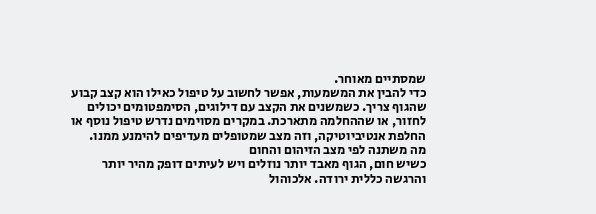שמסתיים מאוחר.
כדי להבין את המשמעות, אפשר לחשוב על טיפול כאילו הוא קצב קבוע שהגוף צריך. כשמשנים את הקצב עם דילוגים, הסימפטומים יכולים לחזור, או שההחלמה מתארכת. במקרים מסוימים נדרש טיפול נוסף או החלפת אנטיביוטיקה, וזה מצב שמטופלים מעדיפים להימנע ממנו.
מה משתנה לפי מצב הזיהום והחום
כשיש חום, הגוף מאבד יותר נוזלים ויש לעיתים דופק מהיר יותר והרגשה כללית ירודה. אלכוהול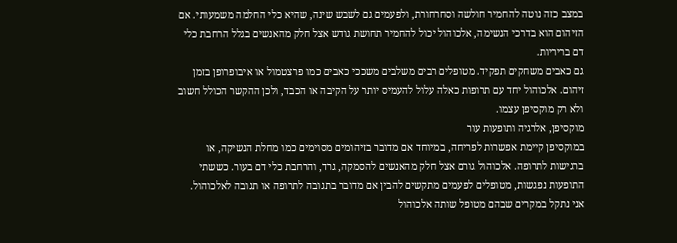במצב כזה נוטה להחמיר חולשה וסחרחורת, ולפעמים גם לשבש שינה, שהיא כלי החלמה משמעותי. אם הזיהום הוא בדרכי הנשימה, אלכוהול יכול להחמיר תחושת גודש אצל חלק מהאנשים בגלל הרחבת כלי דם בריריות.
גם כאבים משחקים תפקיד. מטופלים רבים משלבים משככי כאבים כמו פרצטמול או איבופרופן בזמן זיהום. אלכוהול יחד עם תרופות כאלה עלול להעמיס יותר על הקיבה או הכבד, ולכן ההקשר הכולל חשוב ולא רק מוקסיפן עצמו.
מוקסיפן, אלרגיה ותופעות עור
במוקסיפן קיימת אפשרות לפריחה, במיוחד אם מדובר בזיהומים מסוימים כמו מחלת הנשיקה, או ברגישות לתרופה. אלכוהול גורם אצל חלק מהאנשים להסמקה, גרד, והרחבת כלי דם בעור. כששתי התופעות נפגשות, מטופלים לפעמים מתקשים להבין אם מדובר בתגובה לתרופה או תגובה לאלכוהול.
אני נתקל במקרים שבהם מטופל שותה אלכוהול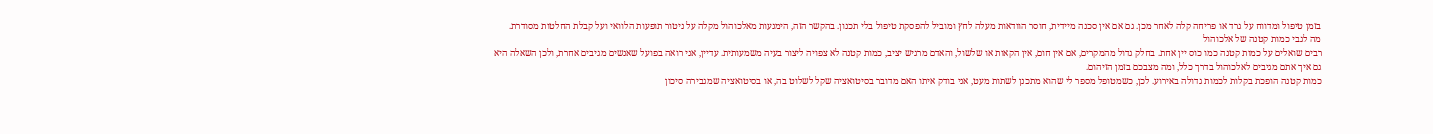בזמן טיפול ומדווח על גרד או פריחה קלה לאחר מכן. גם אם אין סכנה מיידית, חוסר הוודאות מעלה לחץ ומוביל להפסקת טיפול בלי תכנון. בהקשר הזה, הימנעות מאלכוהול מקלה על ניטור תופעות הלוואי ועל קבלת החלטות מסודרת.
מה לגבי כמות קטנה של אלכוהול
רבים שואלים על כמות קטנה כמו כוס יין אחת. בחלק גדול מהמקרים, אם אין חום, אין הקאות או שלשול, והאדם מרגיש יציב, כמות קטנה לא צפויה ליצור בעיה משמעותית. עדיין, אני רואה בפועל שאנשים מגיבים אחרת, ולכן השאלה היא גם איך אתם מגיבים לאלכוהול בדרך כלל, ומה מצבכם בזמן הזיהום.
כמות קטנה הופכת בקלות לכמות גדולה באירוע. לכן, כשמטופל מספר לי שהוא מתכנן לשתות מעט, אני בודק איתו האם מדובר בסיטואציה שקל לשלוט בה, או בסיטואציה שמגבירה סיכון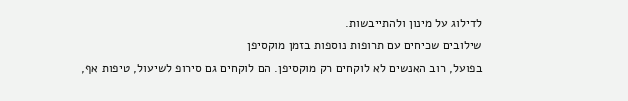לדילוג על מינון ולהתייבשות.
שילובים שכיחים עם תרופות נוספות בזמן מוקסיפן
בפועל, רוב האנשים לא לוקחים רק מוקסיפן. הם לוקחים גם סירופ לשיעול, טיפות אף,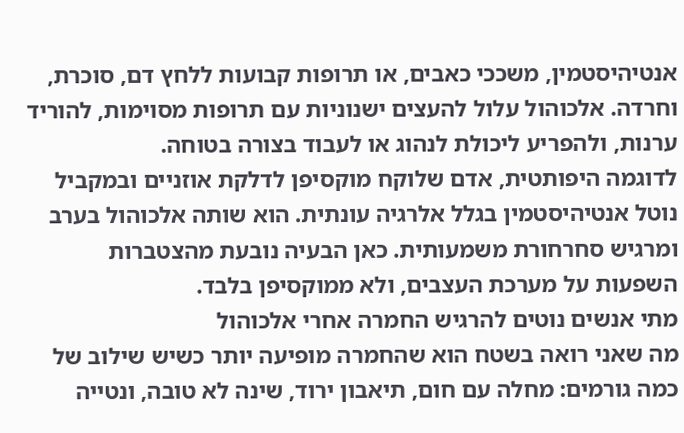אנטיהיסטמין, משככי כאבים, או תרופות קבועות ללחץ דם, סוכרת, וחרדה. אלכוהול עלול להעצים ישנוניות עם תרופות מסוימות, להוריד ערנות, ולהפריע ליכולת לנהוג או לעבוד בצורה בטוחה.
לדוגמה היפותטית, אדם שלוקח מוקסיפן לדלקת אוזניים ובמקביל נוטל אנטיהיסטמין בגלל אלרגיה עונתית. הוא שותה אלכוהול בערב ומרגיש סחרחורת משמעותית. כאן הבעיה נובעת מהצטברות השפעות על מערכת העצבים, ולא ממוקסיפן בלבד.
מתי אנשים נוטים להרגיש החמרה אחרי אלכוהול
מה שאני רואה בשטח הוא שהחמרה מופיעה יותר כשיש שילוב של כמה גורמים: מחלה עם חום, תיאבון ירוד, שינה לא טובה, ונטייה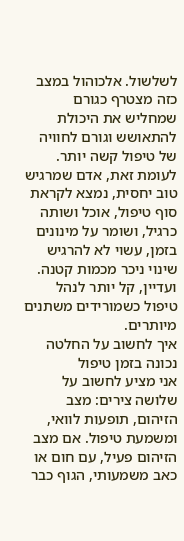לשלשול. אלכוהול במצב כזה מצטרף כגורם שמחליש את היכולת להתאושש וגורם לחוויה של טיפול קשה יותר.
לעומת זאת, אדם שמרגיש טוב יחסית, נמצא לקראת סוף טיפול, אוכל ושותה כרגיל, ושומר על מינונים בזמן, עשוי לא להרגיש שינוי ניכר מכמות קטנה. ועדיין, קל יותר לנהל טיפול כשמורידים משתנים מיותרים.
איך לחשוב על החלטה נכונה בזמן טיפול
אני מציע לחשוב על שלושה צירים: מצב הזיהום, תופעות לוואי, ומשמעת טיפול. אם מצב הזיהום פעיל, עם חום או כאב משמעותי, הגוף כבר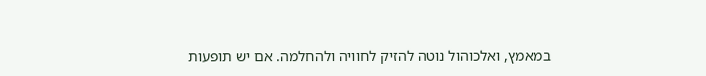במאמץ, ואלכוהול נוטה להזיק לחוויה ולהחלמה. אם יש תופעות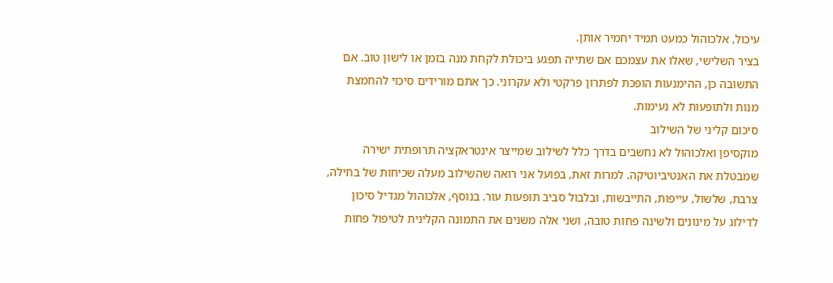עיכול, אלכוהול כמעט תמיד יחמיר אותן.
בציר השלישי, שאלו את עצמכם אם שתייה תפגע ביכולת לקחת מנה בזמן או לישון טוב. אם התשובה כן, ההימנעות הופכת לפתרון פרקטי ולא עקרוני. כך אתם מורידים סיכוי להחמצת מנות ולתופעות לא נעימות.
סיכום קליני של השילוב
מוקסיפן ואלכוהול לא נחשבים בדרך כלל לשילוב שמייצר אינטראקציה תרופתית ישירה שמבטלת את האנטיביוטיקה. למרות זאת, בפועל אני רואה שהשילוב מעלה שכיחות של בחילה, צרבת, שלשול, עייפות, התייבשות, ובלבול סביב תופעות עור. בנוסף, אלכוהול מגדיל סיכון לדילוג על מינונים ולשינה פחות טובה, ושני אלה משנים את התמונה הקלינית לטיפול פחות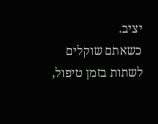יציב.
כשאתם שוקלים לשתות בזמן טיפול,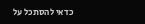כדאי להסתכל על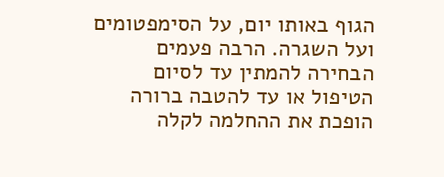הגוף באותו יום, על הסימפטומים ועל השגרה. הרבה פעמים הבחירה להמתין עד לסיום הטיפול או עד להטבה ברורה הופכת את ההחלמה לקלה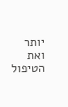יותר ואת הטיפול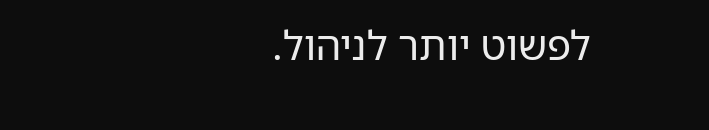לפשוט יותר לניהול.